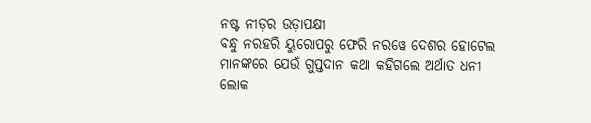ନଷ୍ଟ ନୀଡ଼ର ଉଡ଼ାପକ୍ଷୀ
ବନ୍ଧୁ ନରହରି ୟୁରୋପରୁ ଫେରି ନରୱେ ଦେଶର ହୋଟେଲ ମାନଙ୍କରେ ଯେଉଁ ଗୁପ୍ତଦାନ କଥା କହିଗଲେ ଅର୍ଥାତ ଧନୀ ଲୋକ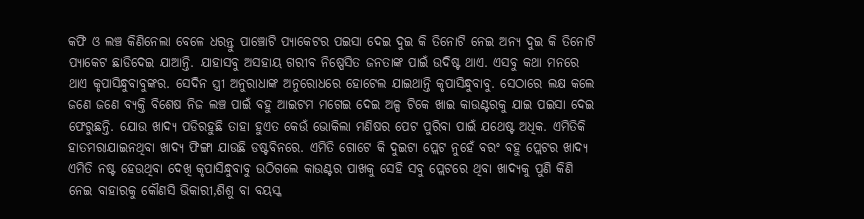କଫି ଓ ଲଞ୍ଚ କିଣିନେଲା ବେଳେ ଧରନ୍ତୁ ପାଞ୍ଚୋଟି ପ୍ୟାକେଟର ପଇସା ଦେଇ ଦୁଇ କି ତିନୋଟି ନେଇ ଅନ୍ୟ ଦୁଇ କି ତିନୋଟି ପ୍ୟାକେଟ ଛାଡିଦେଇ ଯାଆନ୍ତି. ଯାହାସବୁ ଅସହାୟ ଗରୀବ ନିଷ୍ପେସିତ ଜନତାଙ୍କ ପାଇଁ ଉଦିଷ୍ଟ ଥାଏ. ଏସବୁ କଥା ମନରେ ଥାଏ କୃପାସିନ୍ଧୁବାବୁଙ୍କର. ସେଦିନ ସ୍ତ୍ରୀ ଅନୁରାଧାଙ୍କ ଅନୁରୋଧରେ ହୋଟେଲ ଯାଇଥାନ୍ତି କୃପାସିନ୍ଧୁବାବୁ. ସେଠାରେ ଲକ୍ଷ କଲେ ଜଣେ ଜଣେ ବ୍ୟକ୍ତି ବିଶେଷ ନିଜ ଲଞ୍ଚ ପାଇଁ ବହୁ ଆଇଟମ ମଗେଇ ଦେଇ ଅଳ୍ପ ଟିକେ ଖାଇ କାଉଣ୍ଟରକୁ ଯାଇ ପଇସା ଦେଇ ଫେରୁଛନ୍ତି. ଯୋଉ ଖାଦ୍ୟ ପଡିରହୁଛି ତାହା ହୁଏତ କେଉଁ ଭୋକିଲା ମଣିଷର ପେଟ ପୁରିବା ପାଇଁ ଯଥେଷ୍ଟ ଅଧିକ. ଏମିତିକି ହାତମରାଯାଇନଥିବା ଖାଦ୍ୟ ଫିଙ୍ଗା ଯାଉଛି ଡଷ୍ଟବିନରେ. ଏମିତି ଗୋଟେ କି ଦୁଇଟା ପ୍ଲେଟ ନୁହେଁ ବରଂ ବହୁ ପ୍ଲେଟର ଖାଦ୍ୟ ଏମିତି ନଷ୍ଟ ହେଉଥିବା ଦେଖି କୃପାସିନ୍ଧୁବାବୁ ଉଠିଗଲେ କାଉଣ୍ଟର ପାଖକୁ ସେହି ସବୁ ପ୍ଲେଟରେ ଥିବା ଖାଦ୍ୟକୁ ପୁଣି କିଣି ନେଇ ବାହାରକୁ କୌଣସି ଭିକାରୀ,ଶିଶୁ ବା ବୟସ୍କ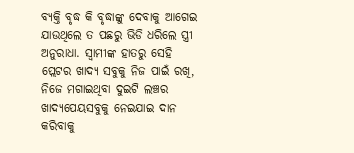ବ୍ୟକ୍ତି ବୃଦ୍ଧ କି ବୃଦ୍ଧାଙ୍କୁ ଦେବାକୁ ଆଗେଇ ଯାଉଥିଲେ ତ ପଛରୁ ଭିଡି ଧରିଲେ ସ୍ତ୍ରୀ ଅନୁରାଧା. ସ୍ୱାମୀଙ୍କ ହାତରୁ ସେହି ପ୍ଲେଟର ଖାଦ୍ୟ ସବୁକୁ ନିଜ ପାଇଁ ରଖି, ନିଜେ ମଗାଇଥିବା ଦୁଇଟି ଲଞ୍ଚର ଖାଦ୍ୟପେୟସବୁକୁ ନେଇଯାଇ ଦାନ କରିବାକୁ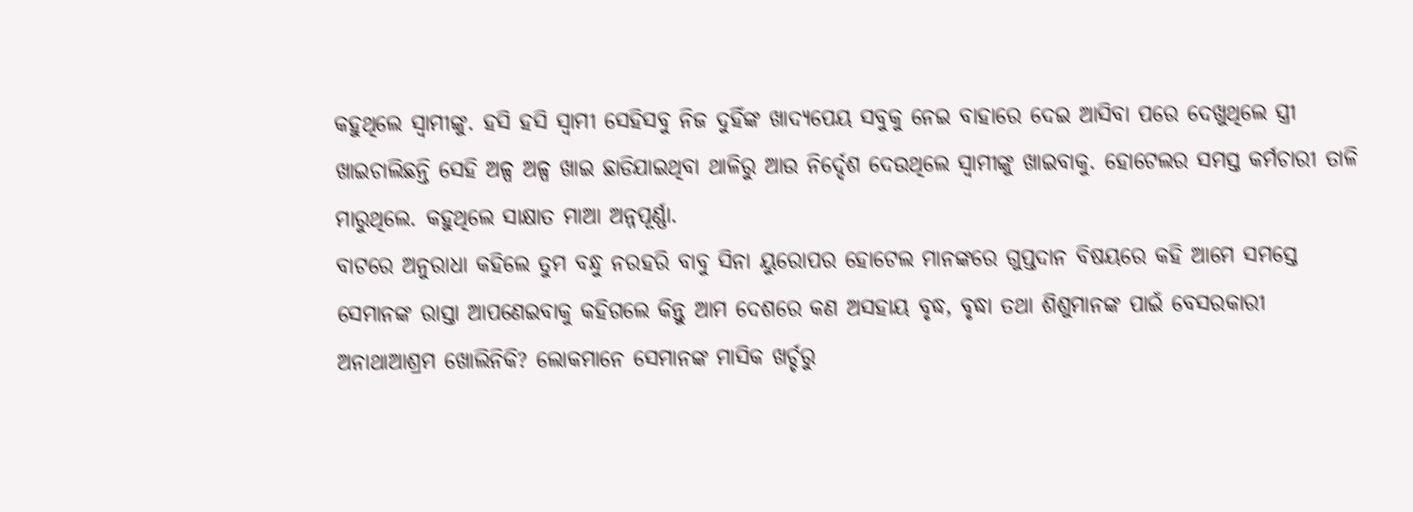କହୁଥିଲେ ସ୍ୱାମୀଙ୍କୁ. ହସି ହସି ସ୍ୱାମୀ ସେହିସବୁ ନିଜ ଦୁହିଁଙ୍କ ଖାଦ୍ୟପେୟ ସବୁକୁ ନେଇ ବାହାରେ ଦେଇ ଆସିବା ପରେ ଦେଖୁଥିଲେ ସ୍ତ୍ରୀ ଖାଇଚାଲିଛନ୍ତି ସେହି ଅଳ୍ପ ଅଳ୍ପ ଖାଇ ଛାଡିଯାଇଥିବା ଥାଳିରୁ ଆଉ ନିର୍ଦ୍ଦେଶ ଦେଉଥିଲେ ସ୍ୱାମୀଙ୍କୁ ଖାଇବାକୁ. ହୋଟେଲର ସମସ୍ତ କର୍ମଚାରୀ ତାଳି ମାରୁଥିଲେ. କହୁଥିଲେ ସାକ୍ଷାତ ମାଆ ଅନ୍ନପୂର୍ଣ୍ଣା.
ବାଟରେ ଅନୁରାଧା କହିଲେ ତୁମ ବନ୍ଧୁ ନରହରି ବାବୁ ସିନା ୟୁରୋପର ହୋଟେଲ ମାନଙ୍କରେ ଗୁପ୍ତଦାନ ବିଷୟରେ କହି ଆମେ ସମସ୍ତେ ସେମାନଙ୍କ ରାସ୍ତା ଆପଣେଇବାକୁ କହିଗଲେ କିନ୍ତୁ ଆମ ଦେଶରେ କଣ ଅସହାୟ ବୃଦ୍ଧ, ବୃଦ୍ଧା ତଥା ଶିଶୁମାନଙ୍କ ପାଇଁ ବେସରକାରୀ ଅନାଥାଆଶ୍ରମ ଖୋଲିନିକି? ଲୋକମାନେ ସେମାନଙ୍କ ମାସିକ ଖର୍ଚ୍ଚରୁ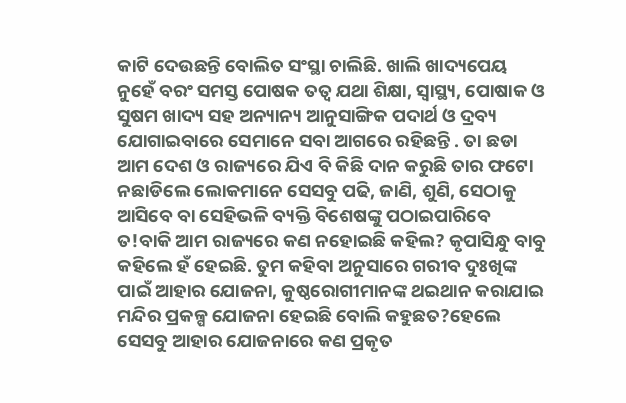କାଟି ଦେଉଛନ୍ତି ବୋଲିତ ସଂସ୍ଥା ଚାଲିଛି. ଖାଲି ଖାଦ୍ୟପେୟ ନୁହେଁ ବରଂ ସମସ୍ତ ପୋଷକ ତତ୍ୱ ଯଥା ଶିକ୍ଷା, ସ୍ୱାସ୍ଥ୍ୟ, ପୋଷାକ ଓ ସୁଷମ ଖାଦ୍ୟ ସହ ଅନ୍ୟାନ୍ୟ ଆନୁସାଙ୍ଗିକ ପଦାର୍ଥ ଓ ଦ୍ରବ୍ୟ ଯୋଗାଇବାରେ ସେମାନେ ସବା ଆଗରେ ରହିଛନ୍ତି . ତା ଛଡା ଆମ ଦେଶ ଓ ରାଜ୍ୟରେ ଯିଏ ବି କିଛି ଦାନ କରୁଛି ତାର ଫଟୋ ନଛାଡିଲେ ଲୋକମାନେ ସେସବୁ ପଢି, ଜାଣି, ଶୁଣି, ସେଠାକୁ ଆସିବେ ବା ସେହିଭଳି ବ୍ୟକ୍ତି ବିଶେଷଙ୍କୁ ପଠାଇପାରିବେ ତ!ବାକି ଆମ ରାଜ୍ୟରେ କଣ ନହୋଇଛି କହିଲ? କୃପାସିନ୍ଧୁ ବାବୁ କହିଲେ ହଁ ହେଇଛି. ତୁମ କହିବା ଅନୁସାରେ ଗରୀବ ଦୁଃଖିଙ୍କ ପାଇଁ ଆହାର ଯୋଜନା, କୁଷ୍ଠରୋଗୀମାନଙ୍କ ଥଇଥାନ କରାଯାଇ ମନ୍ଦିର ପ୍ରକଳ୍ପ ଯୋଜନା ହେଇଛି ବୋଲି କହୁଛତ?ହେଲେ ସେସବୁ ଆହାର ଯୋଜନାରେ କଣ ପ୍ରକୃତ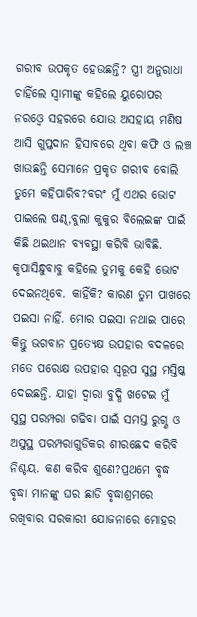ଗରୀବ ଉପକୃତ ହେଉଛନ୍ତି? ସ୍ତ୍ରୀ ଅନୁରାଧା ଚାହିଁଲେ ସ୍ୱାମୀଙ୍କୁ କହିଲେ ୟୁରୋପର ନରଓ୍ବେ ସହରରେ ଯୋଉ ଅସହାୟ ମଣିଷ ଆସି ଗୁପ୍ତଦାନ ହିସାବରେ ଥିବା କଫି ଓ ଲଞ୍ଚ ଖାଉଛନ୍ତି ସେମାନେ ପ୍ରକୃତ ଗରୀବ ବୋଲି ତୁମେ କହିପାରିବ?ବରଂ ମୁଁ ଏଥର ଭୋଟ ପାଇଲେ ଷଣ୍ଢ,ବୁଲା କୁକୁର ବିଲେଇଙ୍କ ପାଇଁ କିଛି ଥଇଥାନ ବ୍ୟବସ୍ଥା କରିବି ଭାବିଛି. କୃପାସିନ୍ଧୁବାବୁ କହିଲେ ତୁମକୁ କେହି ଭୋଟ ଦେଇନଥିବେ. କାହିଁକି? କାରଣ ତୁମ ପାଖରେ ପଇସା ନାହିଁ. ମୋର ପଇସା ନଥାଇ ପାରେ କିନ୍ତୁ ଭଗବାନ ପ୍ରତ୍ୟେକ୍ଷ ଉପହାର ବଦଳରେ ମତେ ପରୋକ୍ଷ ଉପହାର ସ୍ୱରୂପ ସୁସ୍ଥ ମସ୍ତିଷ୍କ ଦେଇଛନ୍ତି. ଯାହା ଦ୍ୱାରା ବୁଦ୍ଧି ଖଟେଇ ମୁଁ ସୁସ୍ଥ ପରମ୍ପରା ଗଢିବା ପାଇଁ ସମସ୍ତ ରୁଗ୍ଣ ଓ ଅସୁସ୍ଥ ପରମ୍ପରାଗୁଡିକର ଶୀରଛେଦ କରିବି ନିଶ୍ଚୟ. କଣ କରିବ ଶୁଣେ?ପ୍ରଥମେ ବୃଦ୍ଧ ବୃଦ୍ଧା ମାନଙ୍କୁ ଘର ଛାଡି ବୃଦ୍ଧାଶ୍ରମରେ ରଖିବାର ସରକାରୀ ଯୋଜନାରେ ମୋହର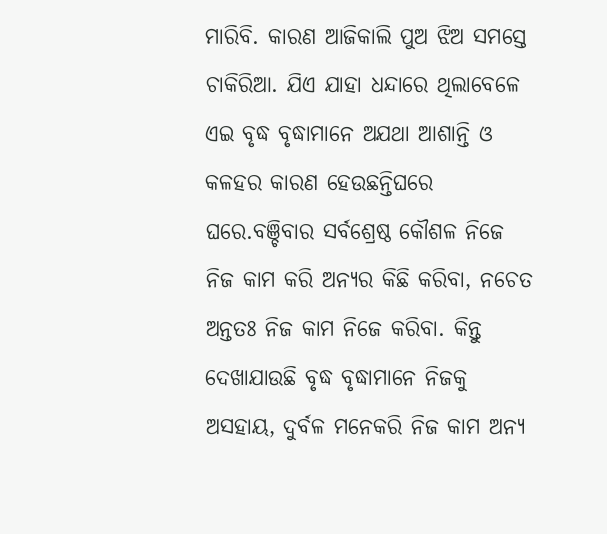ମାରିବି. କାରଣ ଆଜିକାଲି ପୁଅ ଝିଅ ସମସ୍ତେ ଚାକିରିଆ. ଯିଏ ଯାହା ଧନ୍ଦାରେ ଥିଲାବେଳେ ଏଇ ବୃଦ୍ଧ ବୃଦ୍ଧାମାନେ ଅଯଥା ଆଶାନ୍ତି ଓ କଳହର କାରଣ ହେଉଛନ୍ତିଘରେ ଘରେ.ବଞ୍ଚିବାର ସର୍ବଶ୍ରେଷ୍ଠ କୌଶଳ ନିଜେ ନିଜ କାମ କରି ଅନ୍ୟର କିଛି କରିବା, ନଚେତ ଅନ୍ତତଃ ନିଜ କାମ ନିଜେ କରିବା. କିନ୍ତୁ ଦେଖାଯାଉଛି ବୃଦ୍ଧ ବୃଦ୍ଧାମାନେ ନିଜକୁ ଅସହାୟ, ଦୁର୍ବଳ ମନେକରି ନିଜ କାମ ଅନ୍ୟ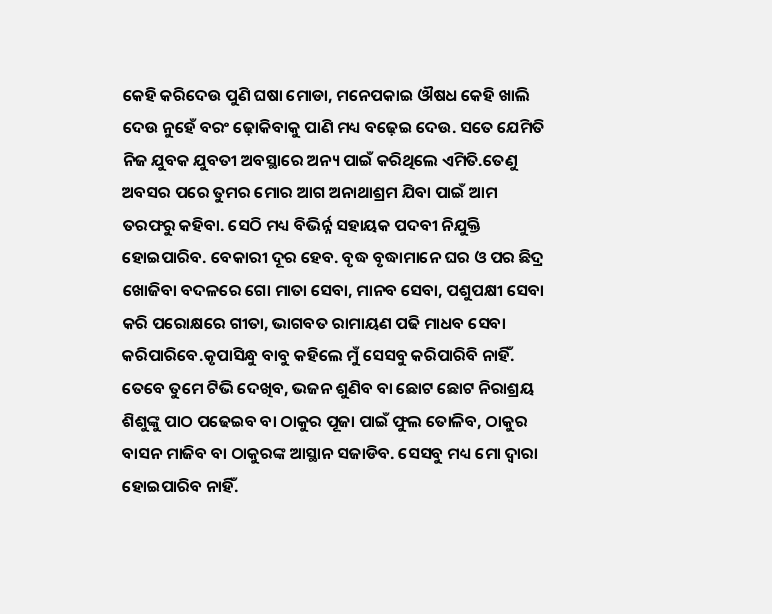କେହି କରିଦେଉ ପୁଣି ଘଷା ମୋଡା, ମନେପକାଇ ଔଷଧ କେହି ଖାଲି ଦେଉ ନୁହେଁ ବରଂ ଢ଼ୋକିବାକୁ ପାଣି ମଧ୍ୟ ବଢ଼େଇ ଦେଉ. ସତେ ଯେମିତି ନିଜ ଯୁବକ ଯୁବତୀ ଅବସ୍ଥାରେ ଅନ୍ୟ ପାଇଁ କରିଥିଲେ ଏମିତି.ତେଣୁ ଅବସର ପରେ ତୁମର ମୋର ଆଗ ଅନାଥାଶ୍ରମ ଯିବା ପାଇଁ ଆମ ତରଫରୁ କହିବା. ସେଠି ମଧ୍ୟ ବିଭିର୍ନ୍ନ ସହାୟକ ପଦବୀ ନିଯୁକ୍ତି ହୋଇପାରିବ. ବେକାରୀ ଦୂର ହେବ. ବୃଦ୍ଧ ବୃଦ୍ଧାମାନେ ଘର ଓ ପର ଛିଦ୍ର ଖୋଜିବା ବଦଳରେ ଗୋ ମାତା ସେବା, ମାନବ ସେବା, ପଶୁପକ୍ଷୀ ସେବା କରି ପରୋକ୍ଷରେ ଗୀତା, ଭାଗବତ ରାମାୟଣ ପଢି ମାଧବ ସେବା କରିପାରିବେ.କୃପାସିନ୍ଧୁ ବାବୁ କହିଲେ ମୁଁ ସେସବୁ କରିପାରିବି ନାହିଁ. ତେବେ ତୁମେ ଟିଭି ଦେଖିବ, ଭଜନ ଶୁଣିବ ବା ଛୋଟ ଛୋଟ ନିରାଶ୍ରୟ ଶିଶୁଙ୍କୁ ପାଠ ପଢେଇବ ବା ଠାକୁର ପୂଜା ପାଇଁ ଫୁଲ ତୋଳିବ, ଠାକୁର ବାସନ ମାଜିବ ବା ଠାକୁରଙ୍କ ଆସ୍ଥାନ ସଜାଡିବ. ସେସବୁ ମଧ୍ୟ ମୋ ଦ୍ୱାରା ହୋଇପାରିବ ନାହିଁ.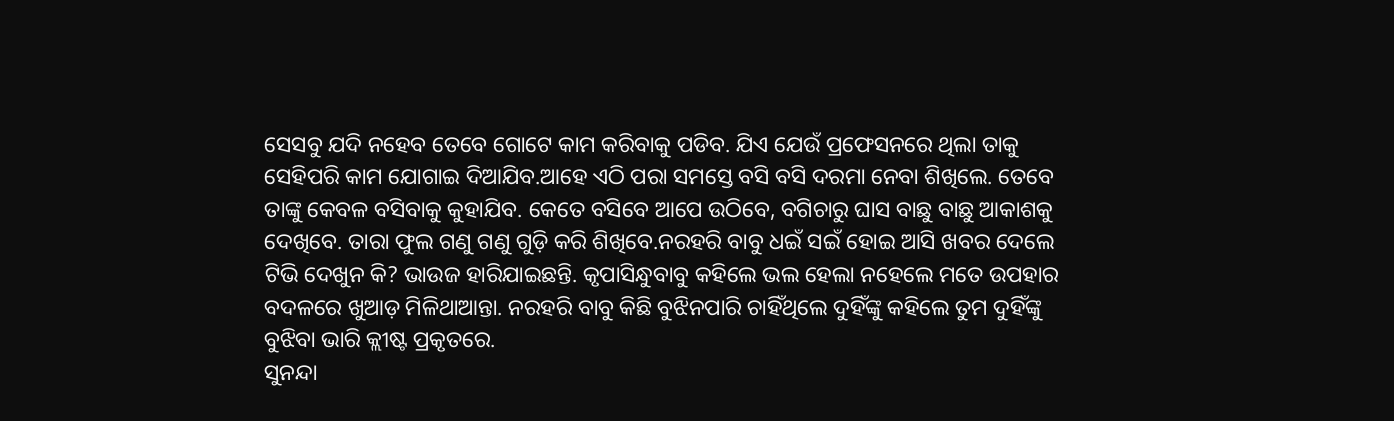ସେସବୁ ଯଦି ନହେବ ତେବେ ଗୋଟେ କାମ କରିବାକୁ ପଡିବ. ଯିଏ ଯେଉଁ ପ୍ରଫେସନରେ ଥିଲା ତାକୁ ସେହିପରି କାମ ଯୋଗାଇ ଦିଆଯିବ.ଆହେ ଏଠି ପରା ସମସ୍ତେ ବସି ବସି ଦରମା ନେବା ଶିଖିଲେ. ତେବେ ତାଙ୍କୁ କେବଳ ବସିବାକୁ କୁହାଯିବ. କେତେ ବସିବେ ଆପେ ଉଠିବେ, ବଗିଚାରୁ ଘାସ ବାଛୁ ବାଛୁ ଆକାଶକୁ ଦେଖିବେ. ତାରା ଫୁଲ ଗଣୁ ଗଣୁ ଗୁଡ଼ି କରି ଶିଖିବେ.ନରହରି ବାବୁ ଧଇଁ ସଇଁ ହୋଇ ଆସି ଖବର ଦେଲେ ଟିଭି ଦେଖୁନ କି? ଭାଉଜ ହାରିଯାଇଛନ୍ତି. କୃପାସିନ୍ଧୁବାବୁ କହିଲେ ଭଲ ହେଲା ନହେଲେ ମତେ ଉପହାର ବଦଳରେ ଖୁଆଡ଼ ମିଳିଥାଆନ୍ତା. ନରହରି ବାବୁ କିଛି ବୁଝିନପାରି ଚାହିଁଥିଲେ ଦୁହିଁଙ୍କୁ କହିଲେ ତୁମ ଦୁହିଁଙ୍କୁ ବୁଝିବା ଭାରି କ୍ଲୀଷ୍ଟ ପ୍ରକୃତରେ.
ସୁନନ୍ଦା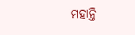ମହାନ୍ତି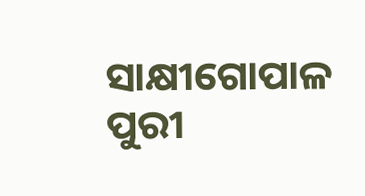ସାକ୍ଷୀଗୋପାଳ
ପୁରୀ